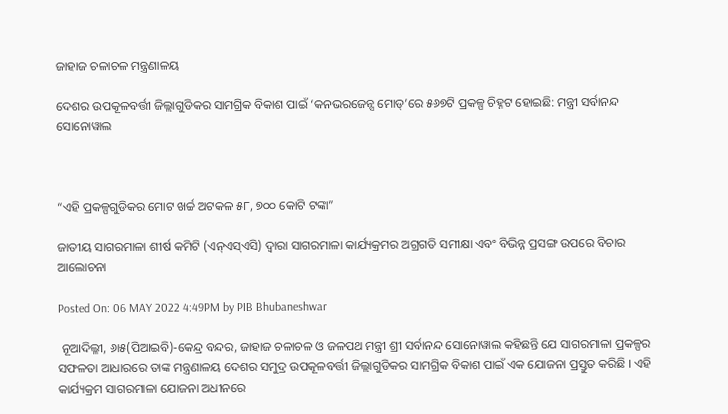ଜାହାଜ ଚଳାଚଳ ମନ୍ତ୍ରଣାଳୟ

ଦେଶର ଉପକୂଳବର୍ତ୍ତୀ ଜିଲ୍ଲାଗୁଡିକର ସାମଗ୍ରିକ ବିକାଶ ପାଇଁ ‘କନଭରଜେନ୍ସ ମୋଡ୍‌’ରେ ୫୬୭ଟି ପ୍ରକଳ୍ପ ଚିହ୍ନଟ ହୋଇଛି: ମନ୍ତ୍ରୀ ସର୍ବାନନ୍ଦ ସୋନୋୱାଲ



“ଏହି ପ୍ରକଳ୍ପଗୁଡିକର ମୋଟ ଖର୍ଚ୍ଚ ଅଟକଳ ୫୮, ୭୦୦ କୋଟି ଟଙ୍କା”

ଜାତୀୟ ସାଗରମାଳା ଶୀର୍ଷ କମିଟି (ଏନ୍‌ଏସ୍‌ଏସି) ଦ୍ୱାରା ସାଗରମାଳା କାର୍ଯ୍ୟକ୍ରମର ଅଗ୍ରଗତି ସମୀକ୍ଷା ଏବଂ ବିଭିନ୍ନ ପ୍ରସଙ୍ଗ ଉପରେ ବିଚାର ଆଲୋଚନା

Posted On: 06 MAY 2022 4:49PM by PIB Bhubaneshwar

 ନୂଆଦିଲ୍ଳୀ, ୬ା୫(ପିଆଇବି)-କେନ୍ଦ୍ର ବନ୍ଦର, ଜାହାଜ ଚଳାଚଳ ଓ ଜଳପଥ ମନ୍ତ୍ରୀ ଶ୍ରୀ ସର୍ବାନନ୍ଦ ସୋନୋୱାଲ କହିଛନ୍ତି ଯେ ସାଗରମାଳା ପ୍ରକଳ୍ପର ସଫଳତା ଆଧାରରେ ତାଙ୍କ ମନ୍ତ୍ରଣାଳୟ ଦେଶର ସମୁଦ୍ର ଉପକୂଳବର୍ତ୍ତୀ ଜିଲ୍ଲାଗୁଡିକର ସାମଗ୍ରିକ ବିକାଶ ପାଇଁ ଏକ ଯୋଜନା ପ୍ରସ୍ତୁତ କରିଛି । ଏହି କାର୍ଯ୍ୟକ୍ରମ ସାଗରମାଳା ଯୋଜନା ଅଧୀନରେ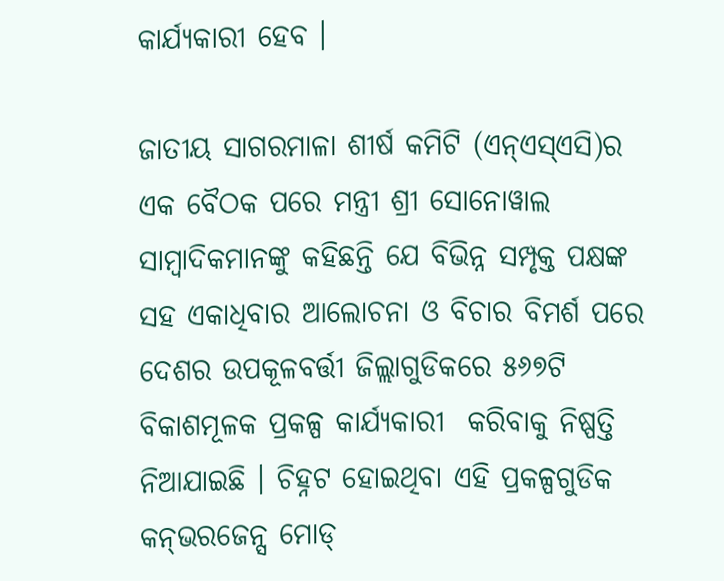କାର୍ଯ୍ୟକାରୀ ହେବ ।

ଜାତୀୟ ସାଗରମାଳା ଶୀର୍ଷ କମିଟି (ଏନ୍‌ଏସ୍‌ଏସି)ର ଏକ ବୈଠକ ପରେ ମନ୍ତ୍ରୀ ଶ୍ରୀ ସୋନୋୱାଲ ସାମ୍ବାଦିକମାନଙ୍କୁ କହିଛନ୍ତି ଯେ ବିଭିନ୍ନ ସମ୍ପୃକ୍ତ ପକ୍ଷଙ୍କ ସହ ଏକାଧିବାର ଆଲୋଚନା ଓ ବିଚାର ବିମର୍ଶ ପରେ ଦେଶର ଉପକୂଳବର୍ତ୍ତୀ ଜିଲ୍ଲାଗୁଡିକରେ ୫୬୭ଟି ବିକାଶମୂଳକ ପ୍ରକଳ୍ପ କାର୍ଯ୍ୟକାରୀ  କରିବାକୁ ନିଷ୍ପତ୍ତି ନିଆଯାଇଛି । ଚିହ୍ନଟ ହୋଇଥିବା ଏହି ପ୍ରକଳ୍ପଗୁଡିକ କନ୍‌ଭରଜେନ୍ସ ମୋଡ୍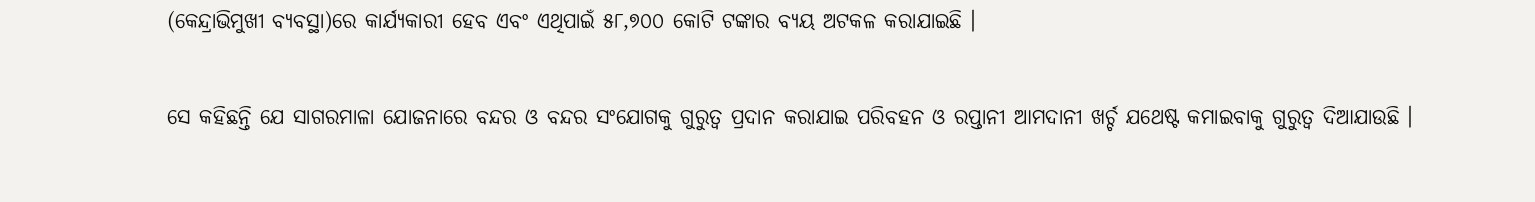(କେନ୍ଦ୍ରାଭିମୁଖୀ ବ୍ୟବସ୍ଥା)ରେ କାର୍ଯ୍ୟକାରୀ ହେବ ଏବଂ ଏଥିପାଇଁ ୫୮,୭୦୦ କୋଟି ଟଙ୍କାର ବ୍ୟୟ ଅଟକଳ କରାଯାଇଛି ।

ସେ କହିଛନ୍ତି ଯେ ସାଗରମାଳା ଯୋଜନାରେ ବନ୍ଦର ଓ ବନ୍ଦର ସଂଯୋଗକୁ ଗୁରୁତ୍ୱ ପ୍ରଦାନ କରାଯାଇ ପରିବହନ ଓ ରପ୍ତାନୀ ଆମଦାନୀ ଖର୍ଚ୍ଚ ଯଥେଷ୍ଟ କମାଇବାକୁ ଗୁରୁତ୍ୱ ଦିଆଯାଉଛି ।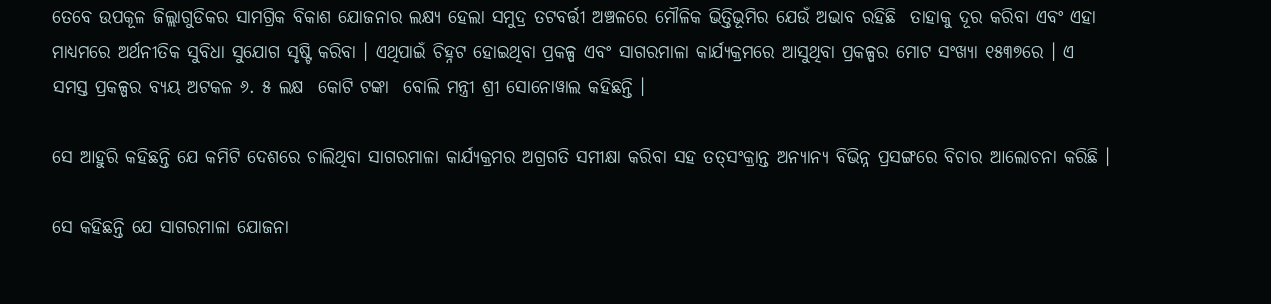ତେବେ ଉପକୂଳ ଜିଲ୍ଲାଗୁଡିକର ସାମଗ୍ରିକ ବିକାଶ ଯୋଜନାର ଲକ୍ଷ୍ୟ ହେଲା ସମୁଦ୍ର ତଟବର୍ତ୍ତୀ ଅଞ୍ଚଳରେ ମୌଳିକ ଭିତ୍ତିଭୂମିର ଯେଉଁ ଅଭାବ ରହିଛି  ତାହାକୁ ଦୂର କରିବା ଏବଂ ଏହା ମାଧ୍ୟମରେ ଅର୍ଥନୀତିକ ସୁବିଧା ସୁଯୋଗ ସୃଷ୍ଟି କରିବା । ଏଥିପାଇଁ ଚିହ୍ନଟ ହୋଇଥିବା ପ୍ରକଳ୍ପ ଏବଂ ସାଗରମାଳା କାର୍ଯ୍ୟକ୍ରମରେ ଆସୁଥିବା ପ୍ରକଳ୍ପର ମୋଟ ସଂଖ୍ୟା ୧୫୩୭ରେ । ଏ ସମସ୍ତ ପ୍ରକଳ୍ପର ବ୍ୟୟ ଅଟକଳ ୬. ୫ ଲକ୍ଷ  କୋଟି ଟଙ୍କା  ବୋଲି ମନ୍ତ୍ରୀ ଶ୍ରୀ ସୋନୋୱାଲ କହିଛନ୍ତି ।

ସେ ଆହୁରି କହିଛନ୍ତି ଯେ କମିଟି ଦେଶରେ ଚାଲିଥିବା ସାଗରମାଳା କାର୍ଯ୍ୟକ୍ରମର ଅଗ୍ରଗତି ସମୀକ୍ଷା କରିବା ସହ ତତ୍‌ସଂକ୍ରାନ୍ତ ଅନ୍ୟାନ୍ୟ ବିଭିନ୍ନ ପ୍ରସଙ୍ଗରେ ବିଚାର ଆଲୋଚନା କରିଛି ।

ସେ କହିଛନ୍ତି ଯେ ସାଗରମାଳା ଯୋଜନା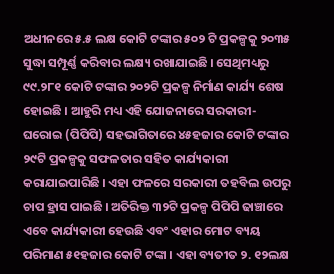ଅଧୀନରେ ୫.୫ ଲକ୍ଷ କୋଟି ଟଙ୍କାର ୫୦୨ ଟି ପ୍ରକଳ୍ପକୁ ୨୦୩୫ ସୁଦ୍ଧା ସମ୍ପୂର୍ଣ୍ଣ କରିବାର ଲକ୍ଷ୍ୟ ରଖାଯାଇଛି । ସେଥିମଧ୍ୟରୁ ୯୯.୨୮୧ କୋଟି ଟଙ୍କାର ୨୦୨ଟି ପ୍ରକଳ୍ପ ନିର୍ମାଣ କାର୍ଯ୍ୟ ଶେଷ ହୋଇଛି । ଆହୁରି ମଧ୍ୟ ଏହି ଯୋଜନାରେ ସରକାରୀ-ଘରୋଇ (ପିପିପି) ସହଭାଗିତାରେ ୪୫ହଜାର କୋଟି ଟଙ୍କାର ୨୯ଟି ପ୍ରକଳ୍ପକୁ ସଫଳତାର ସହିତ କାର୍ଯ୍ୟକାରୀ କରାଯାଇପାରିଛି । ଏହା ଫଳରେ ସରକାରୀ ତହବିଲ ଉପରୁ ଚାପ ହ୍ରାସ ପାଇଛି । ଅତିରିକ୍ତ ୩୨ଟି ପ୍ରକଳ୍ପ ପିପିପି ଢାଞ୍ଚାରେ ଏବେ କାର୍ଯ୍ୟକାରୀ ହେଉଛି ଏବଂ ଏହାର ମୋଟ ବ୍ୟୟ ପରିମାଣ ୫୧ହଜାର କୋଟି ଟଙ୍କା । ଏହା ବ୍ୟତୀତ ୨. ୧୨ଲକ୍ଷ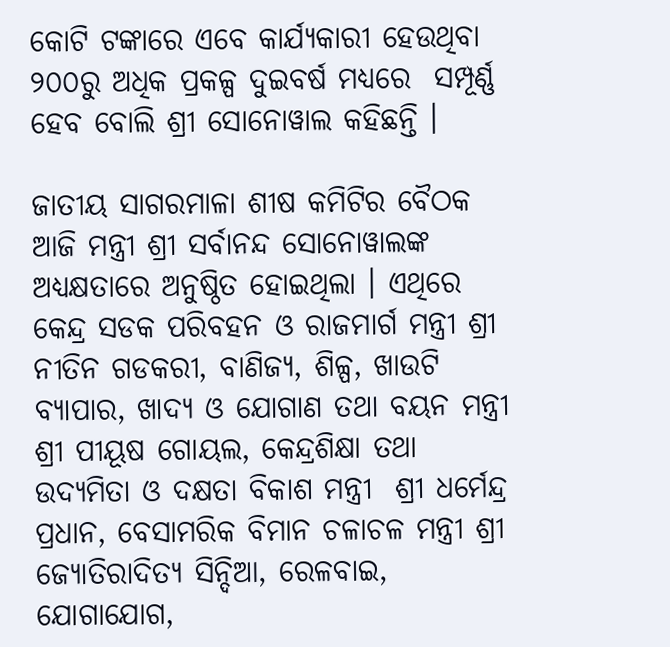କୋଟି ଟଙ୍କାରେ ଏବେ କାର୍ଯ୍ୟକାରୀ ହେଉଥିବା ୨୦୦ରୁ ଅଧିକ ପ୍ରକଳ୍ପ ଦୁଇବର୍ଷ ମଧ୍ୟରେ  ସମ୍ପୂର୍ଣ୍ଣ ହେବ ବୋଲି ଶ୍ରୀ ସୋନୋୱାଲ କହିଛନ୍ତି ।

ଜାତୀୟ ସାଗରମାଳା ଶୀଷ କମିଟିର ବୈଠକ ଆଜି ମନ୍ତ୍ରୀ ଶ୍ରୀ ସର୍ବାନନ୍ଦ ସୋନୋୱାଲଙ୍କ ଅଧ୍ୟକ୍ଷତାରେ ଅନୁଷ୍ଠିତ ହୋଇଥିଲା । ଏଥିରେ କେନ୍ଦ୍ର ସଡକ ପରିବହନ ଓ ରାଜମାର୍ଗ ମନ୍ତ୍ରୀ ଶ୍ରୀ ନୀତିନ ଗଡକରୀ, ବାଣିଜ୍ୟ, ଶିଳ୍ପ, ଖାଉଟି ବ୍ୟାପାର, ଖାଦ୍ୟ ଓ ଯୋଗାଣ ତଥା ବୟନ ମନ୍ତ୍ରୀ ଶ୍ରୀ ପୀୟୂଷ ଗୋୟଲ, କେନ୍ଦ୍ରଶିକ୍ଷା ତଥା ଉଦ୍ୟମିତା ଓ ଦକ୍ଷତା ବିକାଶ ମନ୍ତ୍ରୀ  ଶ୍ରୀ ଧର୍ମେନ୍ଦ୍ର ପ୍ରଧାନ, ବେସାମରିକ ବିମାନ ଚଳାଚଳ ମନ୍ତ୍ରୀ ଶ୍ରୀ ଜ୍ୟୋତିରାଦିତ୍ୟ ସିନ୍ଦିଆ, ରେଳବାଇ, ଯୋଗାଯୋଗ,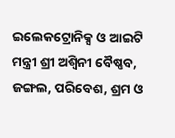ଇଲେକଟ୍ରୋନିକ୍ସ ଓ ଆଇଟି ମନ୍ତ୍ରୀ ଶ୍ରୀ ଅଶ୍ୱିନୀ ବୈଷ୍ଣବ, ଜଙ୍ଗଲ, ପରିବେଶ, ଶ୍ରମ ଓ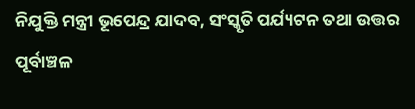ନିଯୁକ୍ତି ମନ୍ତ୍ରୀ ଭୂପେନ୍ଦ୍ର ଯାଦବ, ସଂସ୍କୃତି ପର୍ଯ୍ୟଟନ ତଥା ଉତ୍ତର ପୂର୍ବାଞ୍ଚଳ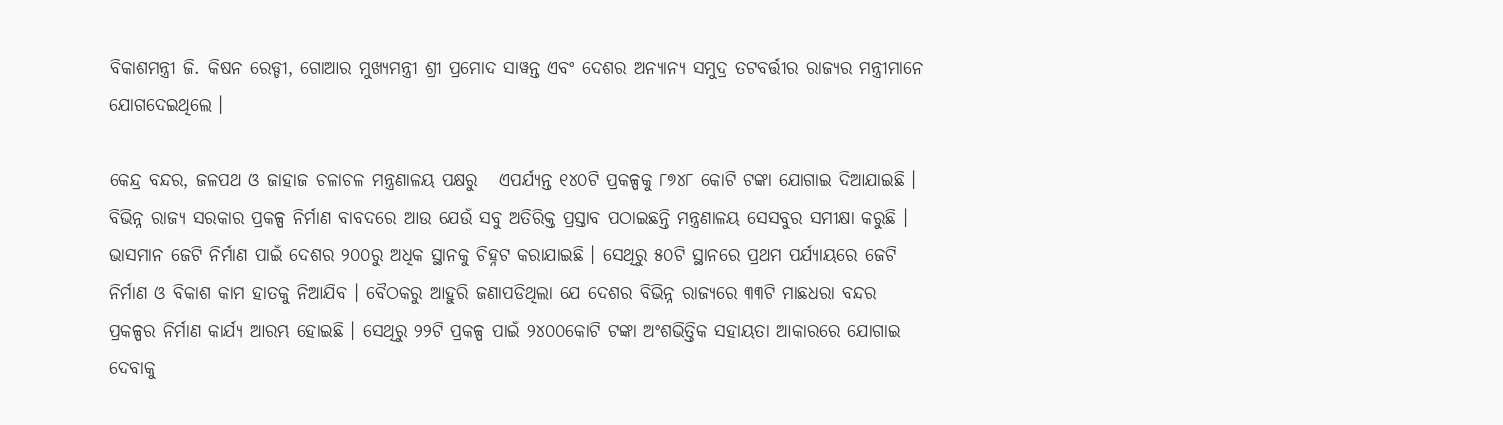ବିକାଶମନ୍ତ୍ରୀ ଜି. କିଷନ ରେଡ୍ଡୀ, ଗୋଆର ମୁଖ୍ୟମନ୍ତ୍ରୀ ଶ୍ରୀ ପ୍ରମୋଦ ସାୱନ୍ତ ଏବଂ ଦେଶର ଅନ୍ୟାନ୍ୟ ସମୁଦ୍ର ତଟବର୍ତ୍ତୀର ରାଜ୍ୟର ମନ୍ତ୍ରୀମାନେ ଯୋଗଦେଇଥିଲେ ।

କେନ୍ଦ୍ର ବନ୍ଦର, ଜଳପଥ ଓ ଜାହାଜ ଚଳାଚଳ ମନ୍ତ୍ରଣାଳୟ ପକ୍ଷରୁ   ଏପର୍ଯ୍ୟନ୍ତ ୧୪୦ଟି ପ୍ରକଳ୍ପକୁ ୮୭୪୮ କୋଟି ଟଙ୍କା ଯୋଗାଇ ଦିଆଯାଇଛି । ବିଭିନ୍ନ ରାଜ୍ୟ ସରକାର ପ୍ରକଳ୍ପ ନିର୍ମାଣ ବାବଦରେ ଆଉ ଯେଉଁ ସବୁ ଅତିରିକ୍ତ ପ୍ରସ୍ତାବ ପଠାଇଛନ୍ତି ମନ୍ତ୍ରଣାଳୟ ସେସବୁର ସମୀକ୍ଷା କରୁଛି । ଭାସମାନ ଜେଟି ନିର୍ମାଣ ପାଇଁ ଦେଶର ୨୦୦ରୁ ଅଧିକ ସ୍ଥାନକୁ ଚିହ୍ନଟ କରାଯାଇଛି । ସେଥିରୁ ୫୦ଟି ସ୍ଥାନରେ ପ୍ରଥମ ପର୍ଯ୍ୟାୟରେ ଜେଟି ନିର୍ମାଣ ଓ ବିକାଶ କାମ ହାତକୁ ନିଆଯିବ । ବୈଠକରୁ ଆହୁରି ଜଣାପଡିଥିଲା ଯେ ଦେଶର ବିଭିନ୍ନ ରାଜ୍ୟରେ ୩୩ଟି ମାଛଧରା ବନ୍ଦର ପ୍ରକଳ୍ପର ନିର୍ମାଣ କାର୍ଯ୍ୟ ଆରମ୍ଭ ହୋଇଛି । ସେଥିରୁ ୨୨ଟି ପ୍ରକଳ୍ପ ପାଇଁ ୨୪୦୦କୋଟି ଟଙ୍କା ଅଂଶଭିତ୍ତିକ ସହାୟତା ଆକାରରେ ଯୋଗାଇ ଦେବାକୁ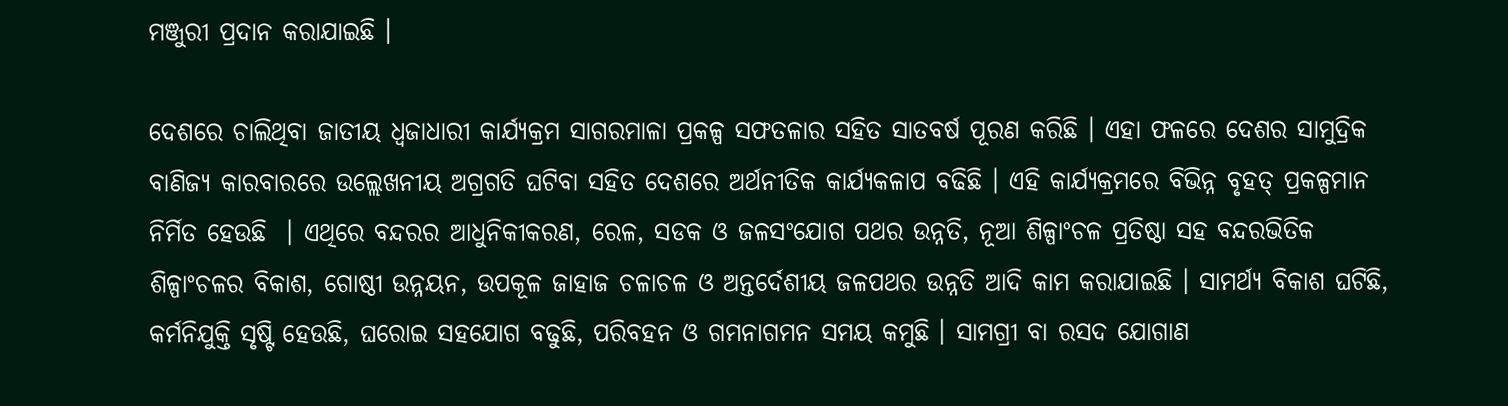ମଞ୍ଜୁରୀ ପ୍ରଦାନ କରାଯାଇଛି ।

ଦେଶରେ ଚାଲିଥିବା ଜାତୀୟ ଧ୍ୱଜାଧାରୀ କାର୍ଯ୍ୟକ୍ରମ ସାଗରମାଳା ପ୍ରକଳ୍ପ ସଫତଳାର ସହିତ ସାତବର୍ଷ ପୂରଣ କରିଛି । ଏହା ଫଳରେ ଦେଶର ସାମୁଦ୍ରିକ ବାଣିଜ୍ୟ କାରବାରରେ ଉଲ୍ଲେଖନୀୟ ଅଗ୍ରଗତି ଘଟିବା ସହିତ ଦେଶରେ ଅର୍ଥନୀତିକ କାର୍ଯ୍ୟକଳାପ ବଢିଛି । ଏହି କାର୍ଯ୍ୟକ୍ରମରେ ବିଭିନ୍ନ ବୃହତ୍ ପ୍ରକଳ୍ପମାନ ନିର୍ମିତ ହେଉଛି  । ଏଥିରେ ବନ୍ଦରର ଆଧୁନିକୀକରଣ, ରେଳ, ସଡକ ଓ ଜଳସଂଯୋଗ ପଥର ଉନ୍ନତି, ନୂଆ ଶିଳ୍ପାଂଚଳ ପ୍ରତିଷ୍ଠା ସହ ବନ୍ଦରଭିତିକ ଶିଳ୍ପାଂଚଳର ବିକାଶ, ଗୋଷ୍ଠୀ ଉନ୍ନୟନ, ଉପକୂଳ ଜାହାଜ ଚଳାଚଳ ଓ ଅନ୍ତର୍ଦେଶୀୟ ଜଳପଥର ଉନ୍ନତି ଆଦି କାମ କରାଯାଇଛି । ସାମର୍ଥ୍ୟ ବିକାଶ ଘଟିଛି, କର୍ମନିଯୁକ୍ତି ସୃଷ୍ଟି ହେଉଛି, ଘରୋଇ ସହଯୋଗ ବଢୁଛି, ପରିବହନ ଓ ଗମନାଗମନ ସମୟ କମୁଛି । ସାମଗ୍ରୀ ବା ରସଦ ଯୋଗାଣ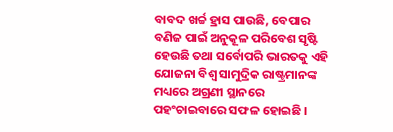ବାବଦ ଖର୍ଚ୍ଚ ହ୍ରାସ ପାଉଛି, ବେପାର ବଣିଜ ପାଇଁ ଅନୁକୂଳ ପରିବେଶ ସୃଷ୍ଟି ହେଉଛି ତଥା ସର୍ବୋପରି ଭାରତକୁ ଏହି ଯୋଜନା ବିଶ୍ୱ ସାମୁଦ୍ରିକ ରାଷ୍ଟ୍ରମାନଙ୍କ ମଧ୍ୟରେ ଅଗ୍ରଣୀ ସ୍ଥାନରେ ପହଂଚାଇବାରେ ସଫଳ ହୋଇଛି ।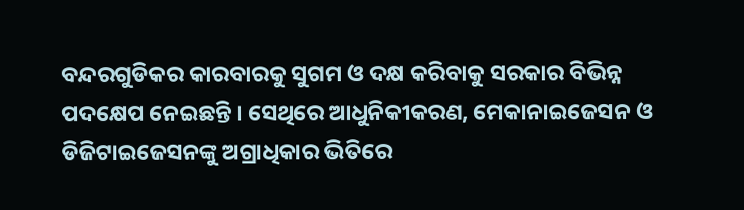ବନ୍ଦରଗୁଡିକର କାରବାରକୁ ସୁଗମ ଓ ଦକ୍ଷ କରିବାକୁ ସରକାର ବିଭିନ୍ନ ପଦକ୍ଷେପ ନେଇଛନ୍ତି । ସେଥିରେ ଆଧୁନିକୀକରଣ, ମେକାନାଇଜେସନ ଓ ଡିଜିଟାଇଜେସନଙ୍କୁ ଅଗ୍ରାଧିକାର ଭିତିରେ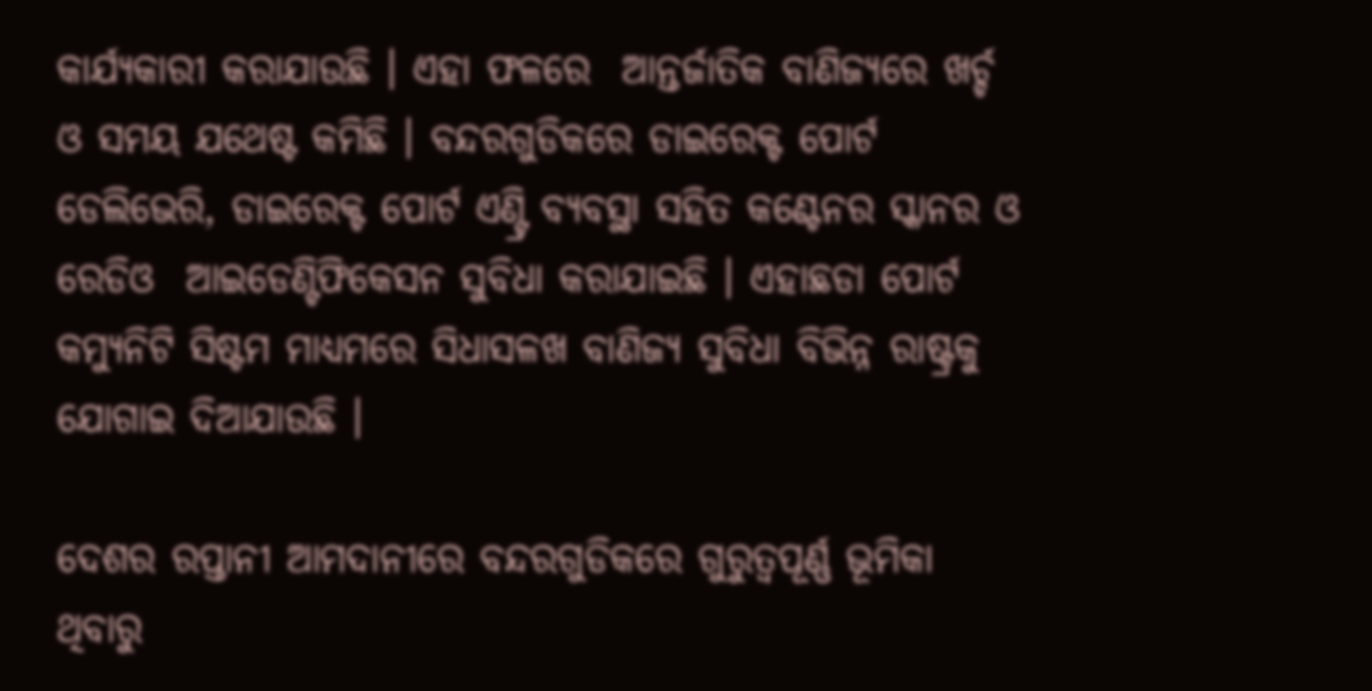କାର୍ଯ୍ୟକାରୀ କରାଯାଉଛି । ଏହା ଫଳରେ  ଆନ୍ତର୍ଜାତିକ ବାଣିଜ୍ୟରେ ଖର୍ଚ୍ଚ ଓ ସମୟ ଯଥେଷ୍ଟ କମିଛି । ବନ୍ଦରଗୁଡିକରେ ଡାଇରେକ୍ଟ ପୋର୍ଟ ଡେଲିଭେରି, ଡାଇରେକ୍ଟ ପୋର୍ଟ ଏଣ୍ଟ୍ରି ବ୍ୟବସ୍ଥା ସହିତ କଣ୍ଟେନର ସ୍କାନର ଓ ରେଡିଓ  ଆଇଡେଣ୍ଟିଫିକେସନ ସୁବିଧା କରାଯାଇଛି । ଏହାଛଡା ପୋର୍ଟ କମ୍ୟୁନିଟି ସିଷ୍ଟମ ମାଧ୍ୟମରେ ସିଧାସଳଖ ବାଣିଜ୍ୟ ସୁବିଧା ବିଭିନ୍ନ ରାଷ୍ଟ୍ରକୁ ଯୋଗାଇ ଦିଆଯାଉଛି ।

ଦେଶର ରପ୍ତାନୀ ଆମଦାନୀରେ ବନ୍ଦରଗୁଡିକରେ ଗୁରୁତ୍ୱପୂର୍ଣ୍ଣ ଭୂମିକା ଥିବାରୁ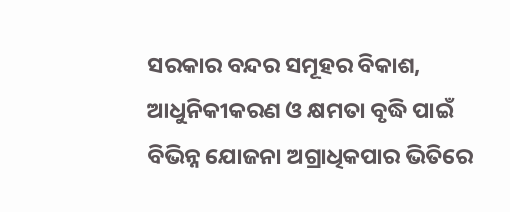ସରକାର ବନ୍ଦର ସମୂହର ବିକାଶ, ଆଧୁନିକୀକରଣ ଓ କ୍ଷମତା ବୃଦ୍ଧି ପାଇଁ ବିଭିନ୍ନ ଯୋଜନା ଅଗ୍ରାଧିକପାର ଭିତିରେ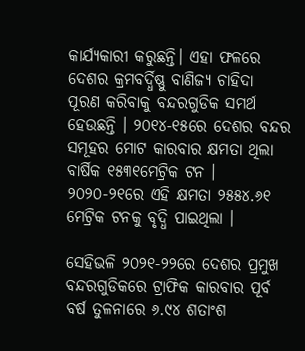କାର୍ଯ୍ୟକାରୀ କରୁଛନ୍ତି। ଏହା ଫଳରେ ଦେଶର କ୍ରମବର୍ଦ୍ଧିଷ୍ଣୁ ବାଣିଜ୍ୟ ଚାହିଦା ପୂରଣ କରିବାକୁ ବନ୍ଦରଗୁଡିକ ସମର୍ଥ ହେଉଛନ୍ତି । ୨୦୧୪-୧୫ରେ ଦେଶର ବନ୍ଦର ସମୂହର ମୋଟ କାରବାର କ୍ଷମତା ଥିଲା ବାର୍ଷିକ ୧୫୩୧ମେଟ୍ରିକ ଟନ । ୨୦୨୦-୨୧ରେ ଏହି କ୍ଷମତା ୨୫୫୪.୬୧ ମେଟ୍ରିକ ଟନକୁ ବୃଦ୍ଧି ପାଇଥିଲା ।

ସେହିଭଳି ୨୦୨୧-୨୨ରେ ଦେଶର ପ୍ରମୁଖ ବନ୍ଦରଗୁଡିକରେ ଟ୍ରାଫିକ କାରବାର ପୂର୍ବ ବର୍ଷ ତୁଳନାରେ ୬.୯୪ ଶତାଂଶ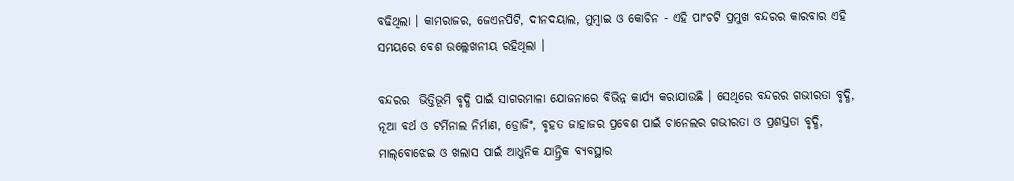ବଢିଥିଲା । କାମରାଜର, ଜେଏନପିଟି, ଦୀନଦୟାଲ, ମୁମ୍ବାଇ ଓ କୋଚିନ - ଏହି ପାଂଚଟି ପ୍ରମୁଖ ବନ୍ଦରର କାରବାର ଏହି ସମୟରେ ବେଶ ଉଲ୍ଲେଖନୀୟ ରହିଥିଲା ।

ବନ୍ଦରର  ଭିତ୍ତିଭୂମି ବୃଦ୍ଧି ପାଇଁ ସାଗରମାଳା ଯୋଜନାରେ ବିଭିନ୍ନ କାର୍ଯ୍ୟ କରାଯାଉଛି । ସେଥିରେ ବନ୍ଦରର ଗଭୀରତା ବୃଦ୍ଧି, ନୂଆ ବର୍ଥ ଓ ଟର୍ମିନାଲ ନିର୍ମାଣ, ଡ୍ରୋଜିଂ, ବୃହତ ଜାହାଜର ପ୍ରବେଶ ପାଇଁ ଚାନେଲର ଗଭୀରତା ଓ ପ୍ରଶସ୍ତତା ବୃଦ୍ଧି, ମାଲ୍‌ବୋଝେଇ ଓ ଖଲାସ ପାଇଁ ଆଧୁନିକ ଯାନ୍ତ୍ରିକ ବ୍ୟବସ୍ଥାର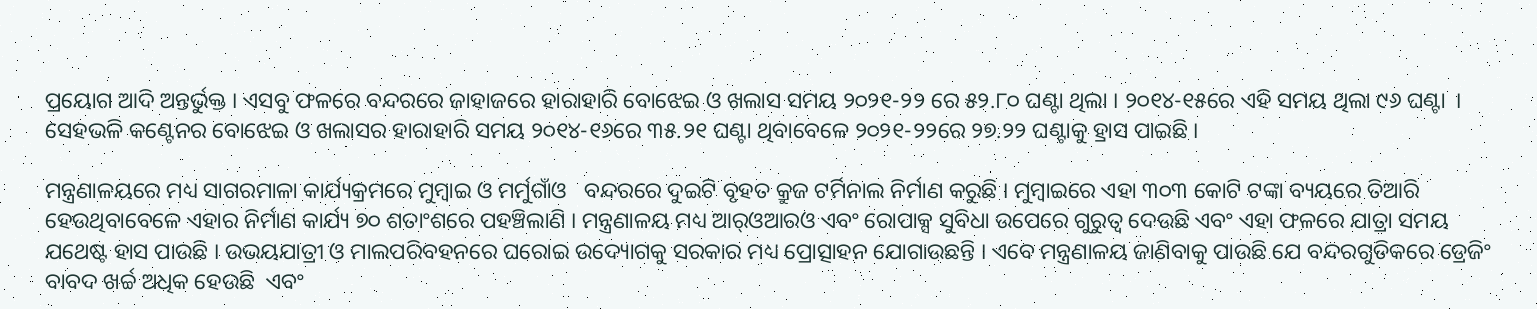ପ୍ରୟୋଗ ଆଦି ଅନ୍ତର୍ଭୁକ୍ତ । ଏସବୁ ଫଳରେ ବନ୍ଦରରେ ଜାହାଜରେ ହାରାହାରି ବୋଝେଇ ଓ ଖଲାସ ସମୟ ୨୦୨୧-୨୨ ରେ ୫୨.୮୦ ଘଣ୍ଟା ଥିଲା । ୨୦୧୪-୧୫ରେ ଏହି ସମୟ ଥିଲା ୯୬ ଘଣ୍ଟା  । ସେହଭଳି କଣ୍ଟେନର ବୋଝେଇ ଓ ଖଲାସର ହାରାହାରି ସମୟ ୨୦୧୪-୧୬ରେ ୩୫.୨୧ ଘଣ୍ଟା ଥିବାବେଳେ ୨୦୨୧-୨୨ରେ ୨୭.୨୨ ଘଣ୍ଟାକୁ ହ୍ରାସ ପାଇଛି ।

ମନ୍ତ୍ରଣାଳୟରେ ମଧ୍ୟ ସାଗରମାଳା କାର୍ଯ୍ୟକ୍ରମରେ ମୁମ୍ବାଇ ଓ ମର୍ମୁଗାଁଓ   ବନ୍ଦରରେ ଦୁଇଟି ବୃହତ କ୍ରୁଜ ଟର୍ମିନାଲ ନିର୍ମାଣ କରୁଛି । ମୁମ୍ବାଇରେ ଏହା ୩୦୩ କୋଟି ଟଙ୍କା ବ୍ୟୟରେ ତିଆରି ହେଉଥିବାବେଳେ ଏହାର ନିର୍ମାଣ କାର୍ଯ୍ୟ ୭୦ ଶତାଂଶରେ ପହଞ୍ଚିଲାଣି । ମନ୍ତ୍ରଣାଳୟ ମଧ୍ୟ ଆର୍‌ଓଆରଓ ଏବଂ ରୋପାକ୍ସ ସୁବିଧା ଉପେରେ ଗୁରୁତ୍ୱ ଦେଉଛି ଏବଂ ଏହା ଫଳରେ ଯାତ୍ରା ସମୟ ଯଥେଷ୍ଟ ହାସ ପାଉଛି । ଉଭୟଯାତ୍ରୀ ଓ ମାଲପରିବହନରେ ଘରୋଇ ଉଦ୍ୟୋଗକୁ ସରକାର ମଧ୍ୟ ପ୍ରୋତ୍ସାହନ ଯୋଗାଉଛନ୍ତି । ଏବେ ମନ୍ତ୍ରଣାଳୟ ଜାଣିବାକୁ ପାଉଛି ଯେ ବନ୍ଦରଗୁଡିକରେ ଡ୍ରେଜିଂ ବାବଦ ଖର୍ଚ୍ଚ ଅଧିକ ହେଉଛି  ଏବଂ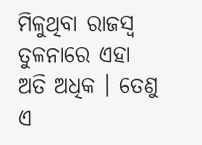ମିଳୁଥିବା ରାଜସ୍ୱ ତୁଳନାରେ ଏହା ଅତି ଅଧିକ । ତେଣୁ ଏ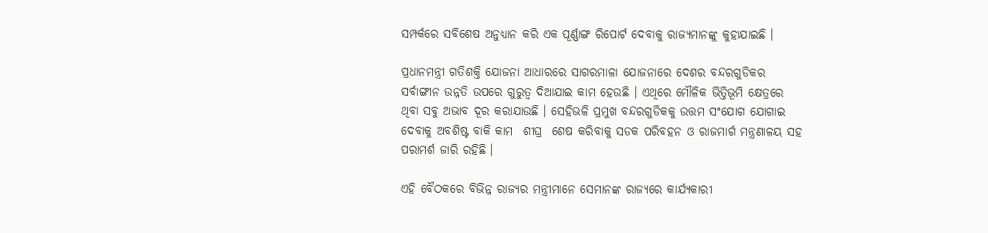ସମ୍ପର୍କରେ ସବିଶେଷ ଅନୁଧ୍ୟାନ କରି ଏକ ପୂର୍ଣ୍ଣାଙ୍ଗ ରିପୋର୍ଟ ଦେବାକୁ ରାଜ୍ୟମାନଙ୍କୁ କୁହାଯାଇଛି ।

ପ୍ରଧାନମନ୍ତ୍ରୀ ଗତିଶକ୍ତି ଯୋଜନା ଆଧାରରେ ସାଗରମାଳା ଯୋଜନାରେ ଦେଶର ବନ୍ଦରଗୁଡିକର ସର୍ବାଙ୍ଗୀନ ଉନ୍ନତି ଉପରେ ଗୁରୁତ୍ୱ ଦିଆଯାଇ କାମ ହେଉଛି । ଏଥିରେ ମୌଳିକ ଭିତ୍ତିଭୂମି କ୍ଷେତ୍ରରେ ଥିବା ସବୁ ଅଭାବ ଦୂର କରାଯାଉଛି । ସେହିଭଳି ପ୍ରମୁଖ ବନ୍ଦରଗୁଡିକକୁ ଉତ୍ତମ ସଂଯୋଗ ଯୋଗାଇ ଦେବାକୁ ଅବଶିଷ୍ଟ ବାକି କାମ  ଶୀଘ୍ର  ଶେଷ କରିବାକୁ ସଡକ ପରିବହନ ଓ ରାଜମାର୍ଗ ମନ୍ତ୍ରଣାଳୟ ସହ ପରାମର୍ଶ ଜାରି ରହିଛି ।

ଏହି ବୈଠକରେ ବିଭିନ୍ନ ରାଜ୍ୟର ମନ୍ତ୍ରୀମାନେ ସେମାନଙ୍କ ରାଜ୍ୟରେ କାର୍ଯ୍ୟକାରୀ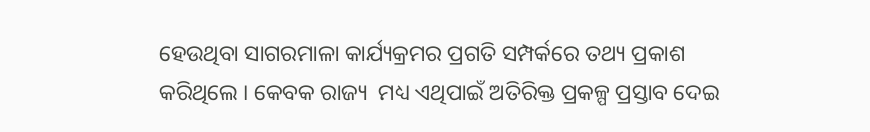ହେଉଥିବା ସାଗରମାଳା କାର୍ଯ୍ୟକ୍ରମର ପ୍ରଗତି ସମ୍ପର୍କରେ ତଥ୍ୟ ପ୍ରକାଶ କରିଥିଲେ । କେବକ ରାଜ୍ୟ  ମଧ୍ୟ ଏଥିପାଇଁ ଅତିରିକ୍ତ ପ୍ରକଳ୍ପ ପ୍ରସ୍ତାବ ଦେଇ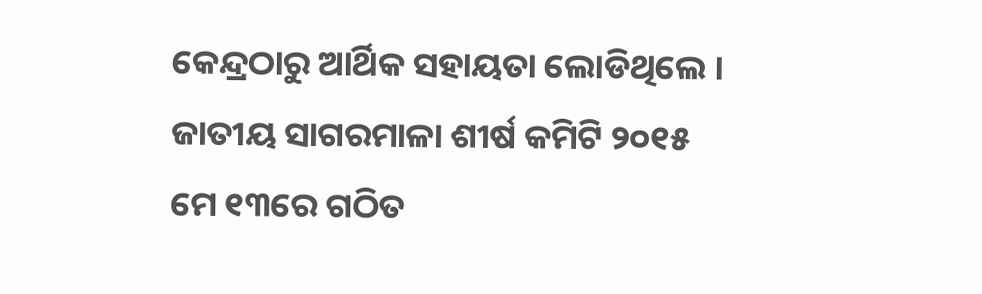କେନ୍ଦ୍ରଠାରୁ ଆର୍ଥିକ ସହାୟତା ଲୋଡିଥିଲେ । ଜାତୀୟ ସାଗରମାଳା ଶୀର୍ଷ କମିଟି ୨୦୧୫ ମେ ୧୩ରେ ଗଠିତ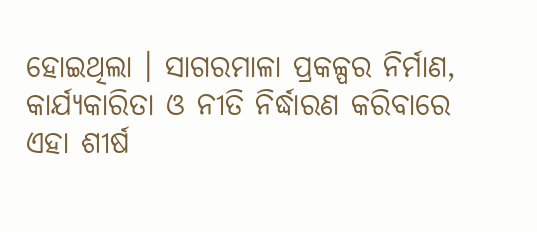ହୋଇଥିଲା । ସାଗରମାଳା ପ୍ରକଳ୍ପର ନିର୍ମାଣ, କାର୍ଯ୍ୟକାରିତା ଓ ନୀତି ନିର୍ଦ୍ଧାରଣ କରିବାରେ ଏହା ଶୀର୍ଷ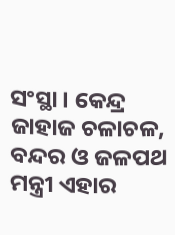ସଂସ୍ଥା । କେନ୍ଦ୍ର ଜାହାଜ ଚଳାଚଳ, ବନ୍ଦର ଓ ଜଳପଥ ମନ୍ତ୍ରୀ ଏହାର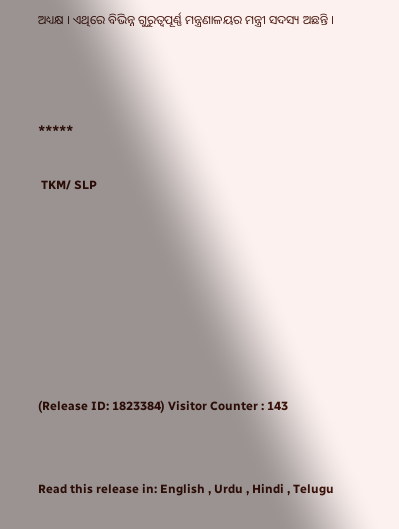ଅଧ୍ୟକ୍ଷ । ଏଥିରେ ବିଭିନ୍ନ ଗୁରୁତ୍ୱପୂର୍ଣ୍ଣ ମନ୍ତ୍ରଣାଳୟର ମନ୍ତ୍ରୀ ସଦସ୍ୟ ଅଛନ୍ତି ।



*****

 TKM/ SLP







(Release ID: 1823384) Visitor Counter : 143


Read this release in: English , Urdu , Hindi , Telugu